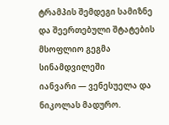ტრამპის შემდეგი სამიზნე და შეერთებული შტატების მსოფლიო გეგმა სინამდვილეში
იანვარი — ვენესუელა და ნიკოლას მადურო.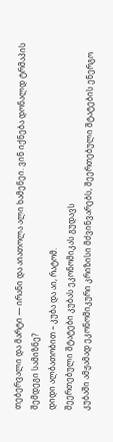თებერვალი და მარტი — ირანი და აიათოლა ალი ხამენეი. ვინ იქნება დონალდ ტრმაპის შემდეგი სამიზნე?
დიდი ალბათობით – კუბა და აი, რატომ.
შეერთებული შტატები კუბას ეკონომიკას გუდავს
კუბაში ამჟამად ეკონომიკური კრიზისი მძვინვარებს, შეერთებული შტატების ენერგო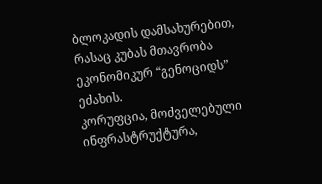ბლოკადის დამსახურებით, რასაც კუბას მთავრობა ეკონომიკურ “გენოციდს” ეძახის.
კორუფცია, მოძველებული ინფრასტრუქტურა,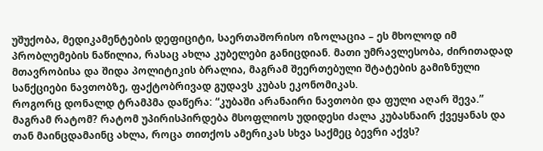უშუქობა, მედიკამენტების დეფიციტი, საერთაშორისო იზოლაცია – ეს მხოლოდ იმ პრობლემების ნაწილია, რასაც ახლა კუბელები განიცდიან. მათი უმრავლესობა, ძირითადად მთავრობისა და შიდა პოლიტიკის ბრალია, მაგრამ შეერთებული შტატების გამიზნული სანქციები ნავთობზე, ფაქტობრივად გუდავს კუბას ეკონომიკას.
როგორც დონალდ ტრამპმა დაწერა: “კუბაში არანაირი ნავთობი და ფული აღარ შევა.” მაგრამ რატომ? რატომ უპირისპირდება მსოფლიოს უდიდესი ძალა კუბასნაირ ქვეყანას და თან მაინცდამაინც ახლა, როცა თითქოს ამერიკას სხვა საქმეც ბევრი აქვს?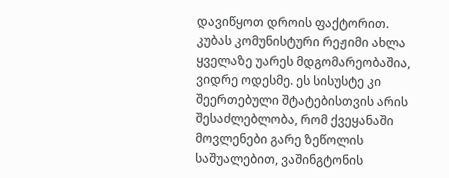დავიწყოთ დროის ფაქტორით.
კუბას კომუნისტური რეჟიმი ახლა ყველაზე უარეს მდგომარეობაშია, ვიდრე ოდესმე. ეს სისუსტე კი შეერთებული შტატებისთვის არის შესაძლებლობა, რომ ქვეყანაში მოვლენები გარე ზეწოლის საშუალებით, ვაშინგტონის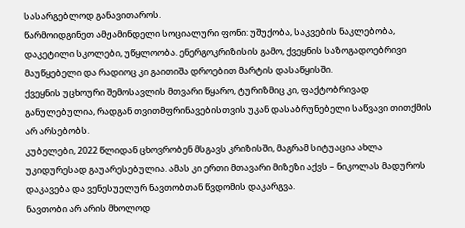სასარგებლოდ განავითაროს.
წარმოიდგინეთ ამჟამინდელი სოციალური ფონი: უშუქობა, საკვების ნაკლებობა, დაკეტილი სკოლები, უწყლოობა. ენერგოკრიზისის გამო, ქვეყნის საზოგადოებრივი მაუწყებელი და რადიოც კი გაითიშა დროებით მარტის დასაწყისში.
ქვეყნის უცხოური შემოსავლის მთვარი წყარო, ტურიზმიც კი, ფაქტობრივად განულებულია, რადგან თვითმფრინავებისთვის უკან დასაბრუნებელი საწვავი თითქმის არ არსებობს.
კუბელები, 2022 წლიდან ცხოვრობენ მსგავს კრიზისში, მაგრამ სიტუაცია ახლა უკიდურესად გაუარესებულია. ამას კი ერთი მთავარი მიზეზი აქვს – ნიკოლას მადუროს დაკავება და ვენესუელურ ნავთობთან წვდომის დაკარგვა.
ნავთობი არ არის მხოლოდ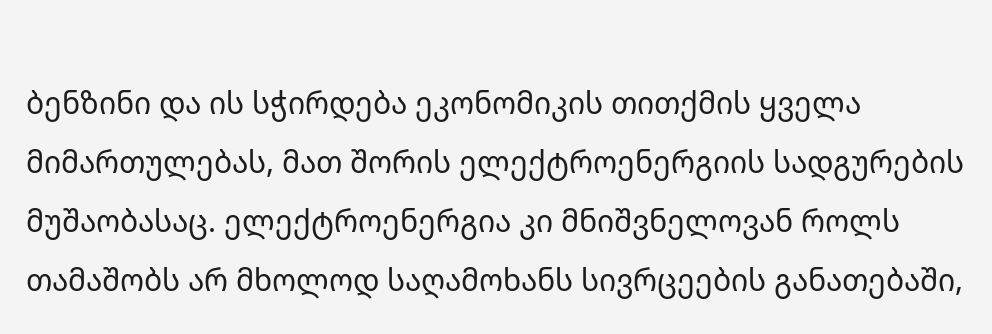ბენზინი და ის სჭირდება ეკონომიკის თითქმის ყველა მიმართულებას, მათ შორის ელექტროენერგიის სადგურების მუშაობასაც. ელექტროენერგია კი მნიშვნელოვან როლს თამაშობს არ მხოლოდ საღამოხანს სივრცეების განათებაში,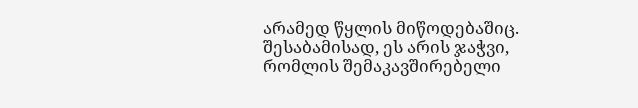არამედ წყლის მიწოდებაშიც. შესაბამისად, ეს არის ჯაჭვი, რომლის შემაკავშირებელი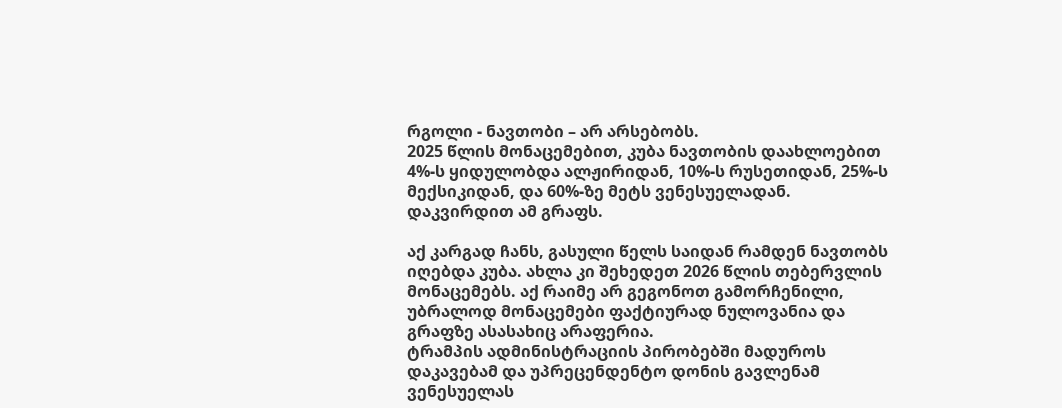რგოლი - ნავთობი – არ არსებობს.
2025 წლის მონაცემებით, კუბა ნავთობის დაახლოებით 4%-ს ყიდულობდა ალჟირიდან, 10%-ს რუსეთიდან, 25%-ს მექსიკიდან, და 60%-ზე მეტს ვენესუელადან. დაკვირდით ამ გრაფს.

აქ კარგად ჩანს, გასული წელს საიდან რამდენ ნავთობს იღებდა კუბა. ახლა კი შეხედეთ 2026 წლის თებერვლის მონაცემებს. აქ რაიმე არ გეგონოთ გამორჩენილი, უბრალოდ მონაცემები ფაქტიურად ნულოვანია და გრაფზე ასასახიც არაფერია.
ტრამპის ადმინისტრაციის პირობებში მადუროს დაკავებამ და უპრეცენდენტო დონის გავლენამ ვენესუელას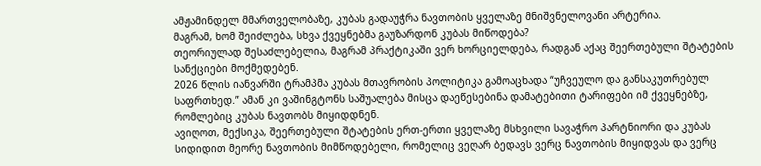ამჟამინდელ მმართველობაზე, კუბას გადაუჭრა ნავთობის ყველაზე მნიშვნელოვანი არტერია.
მაგრამ, ხომ შეიძლება, სხვა ქვეყნებმა გაუზარდონ კუბას მიწოდება?
თეორიულად შესაძლებელია, მაგრამ პრაქტიკაში ვერ ხორციელდება, რადგან აქაც შეერთებული შტატების სანქციები მოქმედებენ.
2026 წლის იანვარში ტრამპმა კუბას მთავრობის პოლიტიკა გამოაცხადა “უჩვეულო და განსაკუთრებულ საფრთხედ.” ამან კი ვაშინგტონს საშუალება მისცა დაეწესებინა დამატებითი ტარიფები იმ ქვეყნებზე, რომლებიც კუბას ნავთობს მიყიდდნენ.
ავიღოთ, მექსიკა, შეერთებული შტატების ერთ-ერთი ყველაზე მსხვილი სავაჭრო პარტნიორი და კუბას სიდიდით მეორე ნავთობის მიმწოდებელი, რომელიც ვეღარ ბედავს ვერც ნავთობის მიყიდვას და ვერც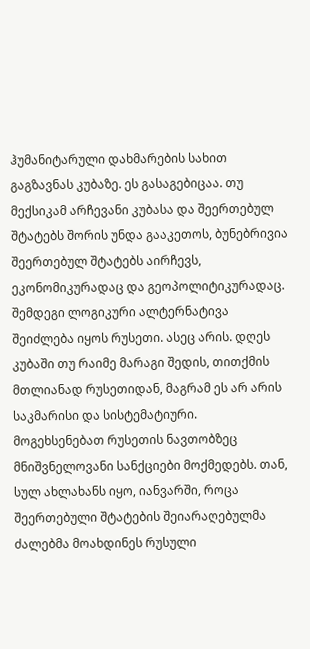ჰუმანიტარული დახმარების სახით გაგზავნას კუბაზე. ეს გასაგებიცაა. თუ მექსიკამ არჩევანი კუბასა და შეერთებულ შტატებს შორის უნდა გააკეთოს, ბუნებრივია შეერთებულ შტატებს აირჩევს, ეკონომიკურადაც და გეოპოლიტიკურადაც.
შემდეგი ლოგიკური ალტერნატივა შეიძლება იყოს რუსეთი. ასეც არის. დღეს კუბაში თუ რაიმე მარაგი შედის, თითქმის მთლიანად რუსეთიდან, მაგრამ ეს არ არის საკმარისი და სისტემატიური.
მოგეხსენებათ რუსეთის ნავთობზეც მნიშვნელოვანი სანქციები მოქმედებს. თან, სულ ახლახანს იყო, იანვარში, როცა შეერთებული შტატების შეიარაღებულმა ძალებმა მოახდინეს რუსული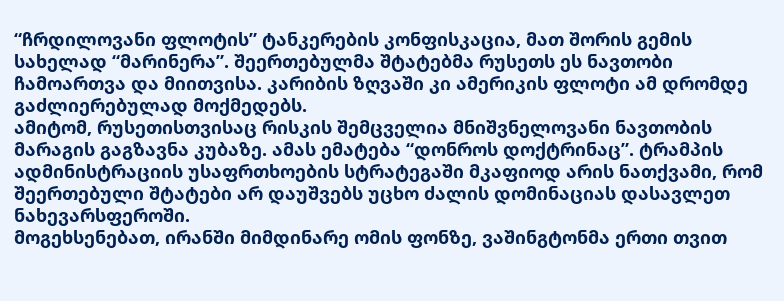“ჩრდილოვანი ფლოტის” ტანკერების კონფისკაცია, მათ შორის გემის სახელად “მარინერა”. შეერთებულმა შტატებმა რუსეთს ეს ნავთობი ჩამოართვა და მიითვისა. კარიბის ზღვაში კი ამერიკის ფლოტი ამ დრომდე გაძლიერებულად მოქმედებს.
ამიტომ, რუსეთისთვისაც რისკის შემცველია მნიშვნელოვანი ნავთობის მარაგის გაგზავნა კუბაზე. ამას ემატება “დონროს დოქტრინაც”. ტრამპის ადმინისტრაციის უსაფრთხოების სტრატეგაში მკაფიოდ არის ნათქვამი, რომ შეერთებული შტატები არ დაუშვებს უცხო ძალის დომინაციას დასავლეთ ნახევარსფეროში.
მოგეხსენებათ, ირანში მიმდინარე ომის ფონზე, ვაშინგტონმა ერთი თვით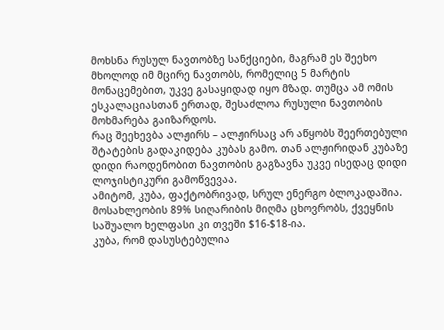მოხსნა რუსულ ნავთობზე სანქციები, მაგრამ ეს შეეხო მხოლოდ იმ მცირე ნავთობს, რომელიც 5 მარტის მონაცემებით, უკვე გასაყიდად იყო მზად. თუმცა ამ ომის ესკალაციასთან ერთად, შესაძლოა რუსული ნავთობის მოხმარება გაიზარდოს.
რაც შეეხევბა ალჟირს – ალჟირსაც არ აწყობს შეერთებული შტატების გადაკიდება კუბას გამო. თან ალჟირიდან კუბაზე დიდი რაოდენობით ნავთობის გაგზავნა უკვე ისედაც დიდი ლოჯისტიკური გამოწვევაა.
ამიტომ, კუბა, ფაქტობრივად, სრულ ენერგო ბლოკადაშია. მოსახლეობის 89% სიღარიბის მიღმა ცხოვრობს, ქვეყნის საშუალო ხელფასი კი თვეში $16-$18-ია.
კუბა, რომ დასუსტებულია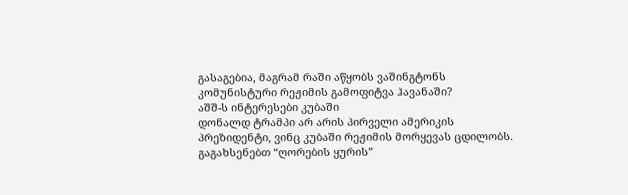გასაგებია, მაგრამ რაში აწყობს ვაშინგტონს კომუნისტური რეჟიმის გამოფიტვა ჰავანაში?
აშშ-ს ინტერესები კუბაში
დონალდ ტრამპი არ არის პირველი ამერიკის პრეზიდენტი, ვინც კუბაში რეჟიმის მორყევას ცდილობს. გაგახსენებთ “ღორების ყურის”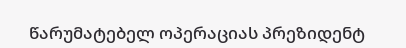წარუმატებელ ოპერაციას პრეზიდენტ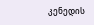კენედის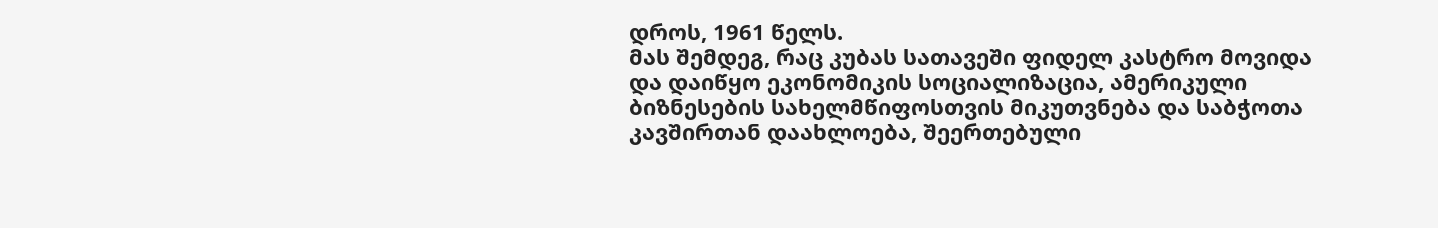დროს, 1961 წელს.
მას შემდეგ, რაც კუბას სათავეში ფიდელ კასტრო მოვიდა და დაიწყო ეკონომიკის სოციალიზაცია, ამერიკული ბიზნესების სახელმწიფოსთვის მიკუთვნება და საბჭოთა კავშირთან დაახლოება, შეერთებული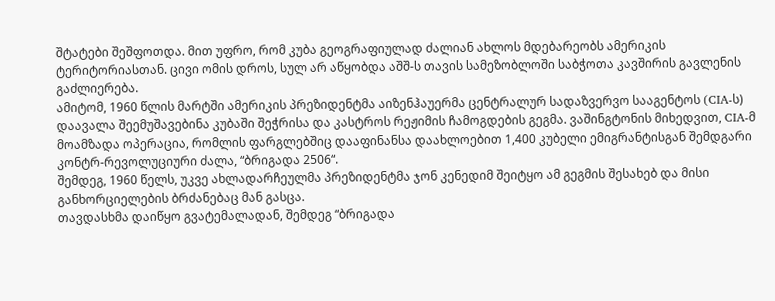შტატები შეშფოთდა. მით უფრო, რომ კუბა გეოგრაფიულად ძალიან ახლოს მდებარეობს ამერიკის ტერიტორიასთან. ცივი ომის დროს, სულ არ აწყობდა აშშ-ს თავის სამეზობლოში საბჭოთა კავშირის გავლენის გაძლიერება.
ამიტომ, 1960 წლის მარტში ამერიკის პრეზიდენტმა აიზენჰაუერმა ცენტრალურ სადაზვერვო სააგენტოს (CIA-ს) დაავალა შეემუშავებინა კუბაში შეჭრისა და კასტროს რეჟიმის ჩამოგდების გეგმა. ვაშინგტონის მიხედვით, CIA-მ მოამზადა ოპერაცია, რომლის ფარგლებშიც დააფინანსა დაახლოებით 1,400 კუბელი ემიგრანტისგან შემდგარი კონტრ-რევოლუციური ძალა, “ბრიგადა 2506“.
შემდეგ, 1960 წელს, უკვე ახლადარჩეულმა პრეზიდენტმა ჯონ კენედიმ შეიტყო ამ გეგმის შესახებ და მისი განხორციელების ბრძანებაც მან გასცა.
თავდასხმა დაიწყო გვატემალადან, შემდეგ “ბრიგადა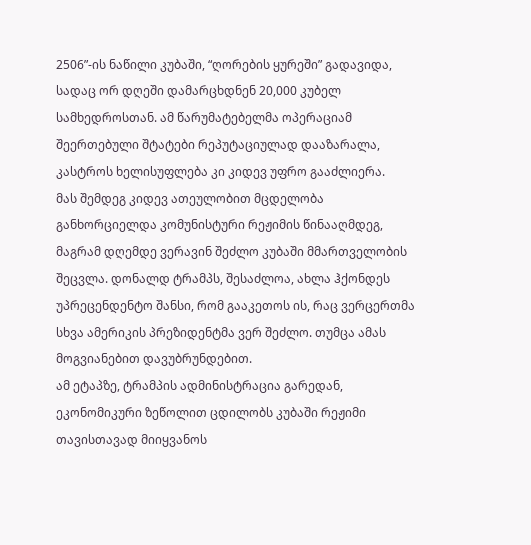2506”-ის ნაწილი კუბაში, “ღორების ყურეში” გადავიდა, სადაც ორ დღეში დამარცხდნენ 20,000 კუბელ სამხედროსთან. ამ წარუმატებელმა ოპერაციამ შეერთებული შტატები რეპუტაციულად დააზარალა, კასტროს ხელისუფლება კი კიდევ უფრო გააძლიერა.
მას შემდეგ კიდევ ათეულობით მცდელობა განხორციელდა კომუნისტური რეჟიმის წინააღმდეგ, მაგრამ დღემდე ვერავინ შეძლო კუბაში მმართველობის შეცვლა. დონალდ ტრამპს, შესაძლოა, ახლა ჰქონდეს უპრეცენდენტო შანსი, რომ გააკეთოს ის, რაც ვერცერთმა სხვა ამერიკის პრეზიდენტმა ვერ შეძლო. თუმცა ამას მოგვიანებით დავუბრუნდებით.
ამ ეტაპზე, ტრამპის ადმინისტრაცია გარედან, ეკონომიკური ზეწოლით ცდილობს კუბაში რეჟიმი თავისთავად მიიყვანოს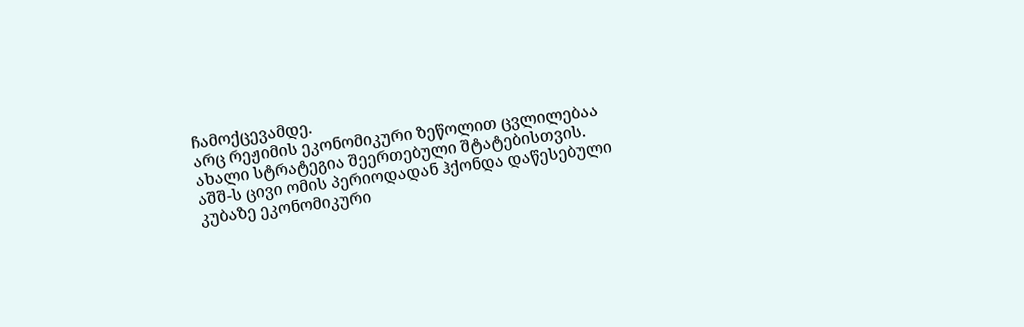ჩამოქცევამდე.
არც რეჟიმის ეკონომიკური ზეწოლით ცვლილებაა ახალი სტრატეგია შეერთებული შტატებისთვის.
აშშ-ს ცივი ომის პერიოდადან ჰქონდა დაწესებული კუბაზე ეკონომიკური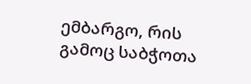ემბარგო, რის გამოც საბჭოთა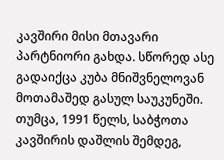კავშირი მისი მთავარი პარტნიორი გახდა. სწორედ ასე გადაიქცა კუბა მნიშვნელოვან მოთამაშედ გასულ საუკუნეში.
თუმცა, 1991 წელს, საბჭოთა კავშირის დაშლის შემდეგ,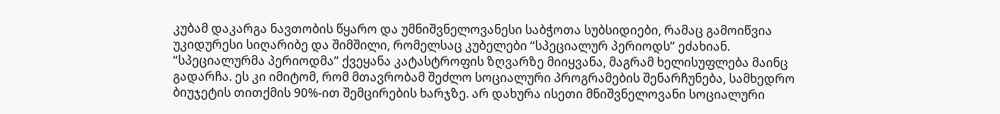კუბამ დაკარგა ნავთობის წყარო და უმნიშვნელოვანესი საბჭოთა სუბსიდიები, რამაც გამოიწვია უკიდურესი სიღარიბე და შიმშილი, რომელსაც კუბელები “სპეციალურ პერიოდს” ეძახიან.
“სპეციალურმა პერიოდმა” ქვეყანა კატასტროფის ზღვარზე მიიყვანა, მაგრამ ხელისუფლება მაინც გადარჩა. ეს კი იმიტომ, რომ მთავრობამ შეძლო სოციალური პროგრამების შენარჩუნება, სამხედრო ბიუჯეტის თითქმის 90%-ით შემცირების ხარჯზე. არ დახურა ისეთი მნიშვნელოვანი სოციალური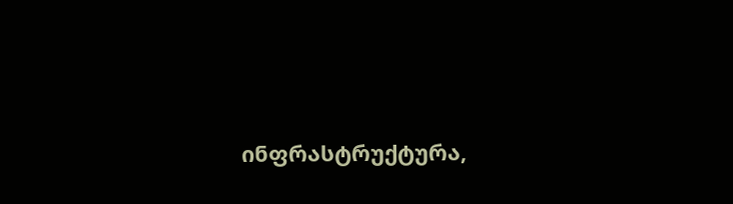ინფრასტრუქტურა,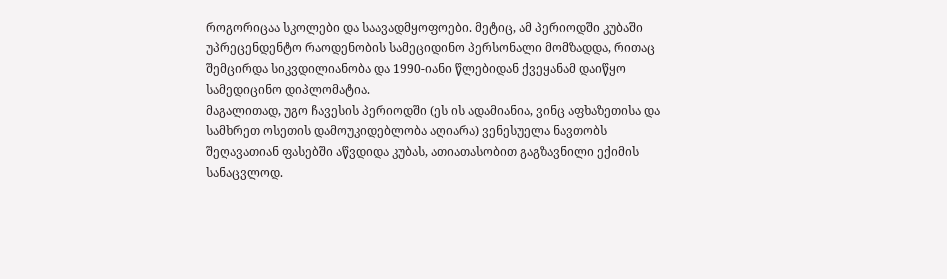როგორიცაა სკოლები და საავადმყოფოები. მეტიც, ამ პერიოდში კუბაში უპრეცენდენტო რაოდენობის სამეციდინო პერსონალი მომზადდა, რითაც შემცირდა სიკვდილიანობა და 1990-იანი წლებიდან ქვეყანამ დაიწყო სამედიცინო დიპლომატია.
მაგალითად, უგო ჩავესის პერიოდში (ეს ის ადამიანია, ვინც აფხაზეთისა და სამხრეთ ოსეთის დამოუკიდებლობა აღიარა) ვენესუელა ნავთობს შეღავათიან ფასებში აწვდიდა კუბას, ათიათასობით გაგზავნილი ექიმის სანაცვლოდ.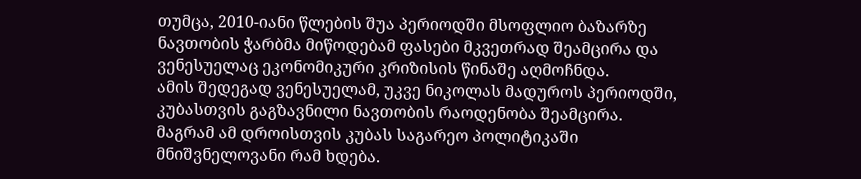თუმცა, 2010-იანი წლების შუა პერიოდში მსოფლიო ბაზარზე ნავთობის ჭარბმა მიწოდებამ ფასები მკვეთრად შეამცირა და ვენესუელაც ეკონომიკური კრიზისის წინაშე აღმოჩნდა.
ამის შედეგად ვენესუელამ, უკვე ნიკოლას მადუროს პერიოდში, კუბასთვის გაგზავნილი ნავთობის რაოდენობა შეამცირა. მაგრამ ამ დროისთვის კუბას საგარეო პოლიტიკაში მნიშვნელოვანი რამ ხდება.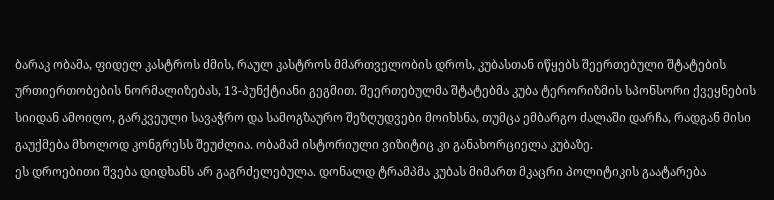ბარაკ ობამა, ფიდელ კასტროს ძმის, რაულ კასტროს მმართველობის დროს, კუბასთან იწყებს შეერთებული შტატების ურთიერთობების ნორმალიზებას, 13-პუნქტიანი გეგმით. შეერთებულმა შტატებმა კუბა ტერორიზმის სპონსორი ქვეყნების სიიდან ამოიღო, გარკვეული სავაჭრო და სამოგზაურო შეზღუდვები მოიხსნა, თუმცა ემბარგო ძალაში დარჩა, რადგან მისი გაუქმება მხოლოდ კონგრესს შეუძლია. ობამამ ისტორიული ვიზიტიც კი განახორციელა კუბაზე.
ეს დროებითი შვება დიდხანს არ გაგრძელებულა. დონალდ ტრამპმა კუბას მიმართ მკაცრი პოლიტიკის გაატარება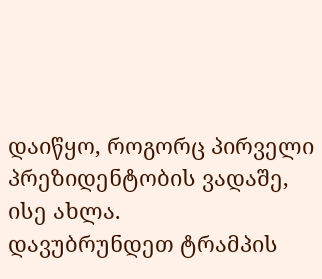დაიწყო, როგორც პირველი პრეზიდენტობის ვადაშე, ისე ახლა.
დავუბრუნდეთ ტრამპის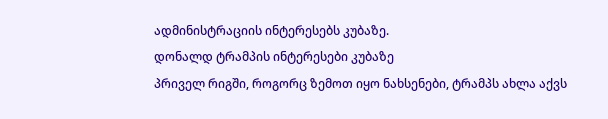ადმინისტრაციის ინტერესებს კუბაზე.
დონალდ ტრამპის ინტერესები კუბაზე
პრიველ რიგში, როგორც ზემოთ იყო ნახსენები, ტრამპს ახლა აქვს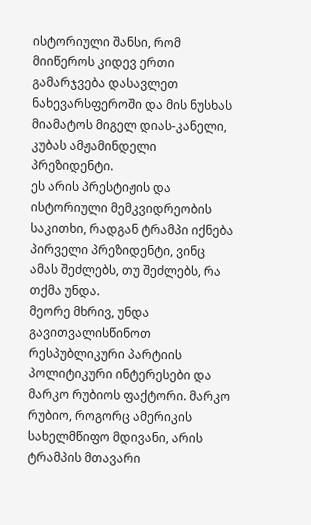ისტორიული შანსი, რომ მიიწეროს კიდევ ერთი გამარჯვება დასავლეთ ნახევარსფეროში და მის ნუსხას მიამატოს მიგელ დიას-კანელი, კუბას ამჟამინდელი პრეზიდენტი.
ეს არის პრესტიჟის და ისტორიული მემკვიდრეობის საკითხი, რადგან ტრამპი იქნება პირველი პრეზიდენტი, ვინც ამას შეძლებს, თუ შეძლებს, რა თქმა უნდა.
მეორე მხრივ, უნდა გავითვალისწინოთ რესპუბლიკური პარტიის პოლიტიკური ინტერესები და მარკო რუბიოს ფაქტორი. მარკო რუბიო, როგორც ამერიკის სახელმწიფო მდივანი, არის ტრამპის მთავარი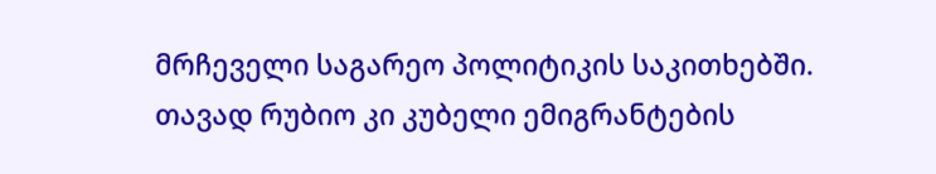მრჩეველი საგარეო პოლიტიკის საკითხებში. თავად რუბიო კი კუბელი ემიგრანტების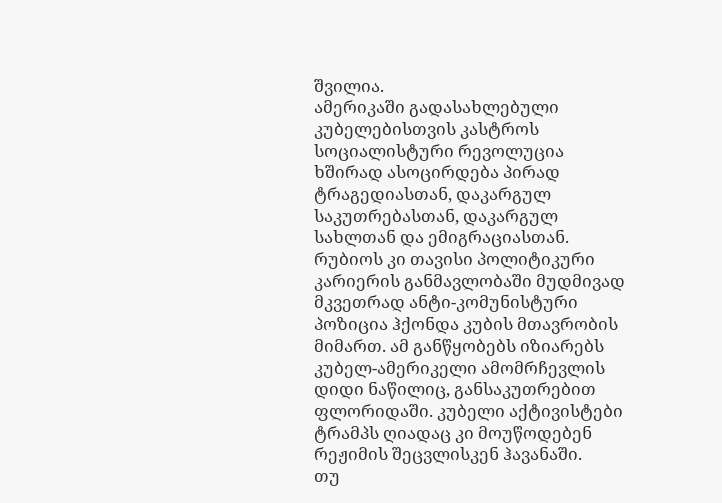შვილია.
ამერიკაში გადასახლებული კუბელებისთვის კასტროს სოციალისტური რევოლუცია ხშირად ასოცირდება პირად ტრაგედიასთან, დაკარგულ საკუთრებასთან, დაკარგულ სახლთან და ემიგრაციასთან. რუბიოს კი თავისი პოლიტიკური კარიერის განმავლობაში მუდმივად მკვეთრად ანტი-კომუნისტური პოზიცია ჰქონდა კუბის მთავრობის მიმართ. ამ განწყობებს იზიარებს კუბელ-ამერიკელი ამომრჩევლის დიდი ნაწილიც, განსაკუთრებით ფლორიდაში. კუბელი აქტივისტები ტრამპს ღიადაც კი მოუწოდებენ რეჟიმის შეცვლისკენ ჰავანაში.
თუ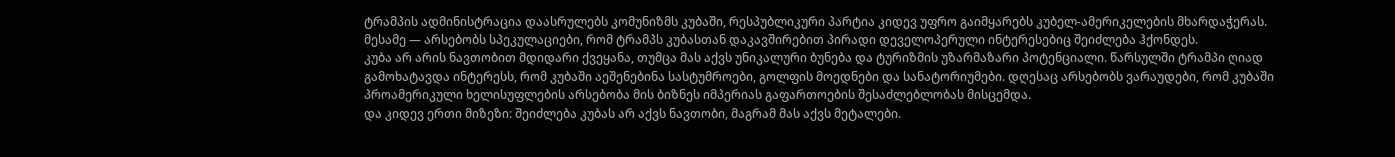ტრამპის ადმინისტრაცია დაასრულებს კომუნიზმს კუბაში, რესპუბლიკური პარტია კიდევ უფრო გაიმყარებს კუბელ-ამერიკელების მხარდაჭერას.
მესამე — არსებობს სპეკულაციები, რომ ტრამპს კუბასთან დაკავშირებით პირადი დეველოპერული ინტერესებიც შეიძლება ჰქონდეს.
კუბა არ არის ნავთობით მდიდარი ქვეყანა, თუმცა მას აქვს უნიკალური ბუნება და ტურიზმის უზარმაზარი პოტენციალი. წარსულში ტრამპი ღიად გამოხატავდა ინტერესს, რომ კუბაში აეშენებინა სასტუმროები, გოლფის მოედნები და სანატორიუმები. დღესაც არსებობს ვარაუდები, რომ კუბაში პროამერიკული ხელისუფლების არსებობა მის ბიზნეს იმპერიას გაფართოების შესაძლებლობას მისცემდა.
და კიდევ ერთი მიზეზი: შეიძლება კუბას არ აქვს ნავთობი, მაგრამ მას აქვს მეტალები.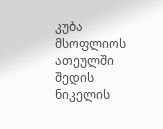კუბა მსოფლიოს ათეულში შედის ნიკელის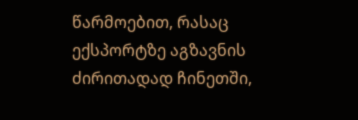წარმოებით, რასაც ექსპორტზე აგზავნის ძირითადად ჩინეთში,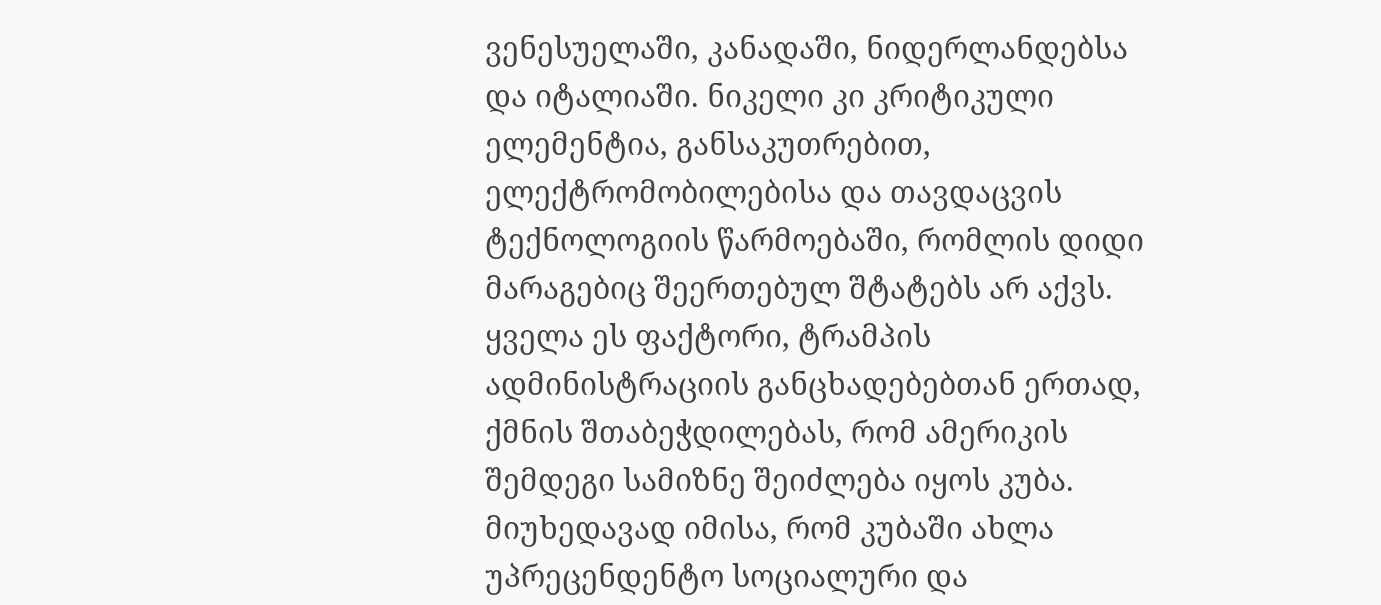ვენესუელაში, კანადაში, ნიდერლანდებსა და იტალიაში. ნიკელი კი კრიტიკული ელემენტია, განსაკუთრებით, ელექტრომობილებისა და თავდაცვის ტექნოლოგიის წარმოებაში, რომლის დიდი მარაგებიც შეერთებულ შტატებს არ აქვს.
ყველა ეს ფაქტორი, ტრამპის ადმინისტრაციის განცხადებებთან ერთად, ქმნის შთაბეჭდილებას, რომ ამერიკის შემდეგი სამიზნე შეიძლება იყოს კუბა.
მიუხედავად იმისა, რომ კუბაში ახლა უპრეცენდენტო სოციალური და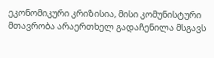ეკონომიკური კრიზისია, მისი კომუნისტური მთავრობა არაერთხელ გადაჩენილა მსგავს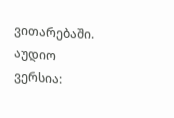ვითარებაში.
აუდიო ვერსია: